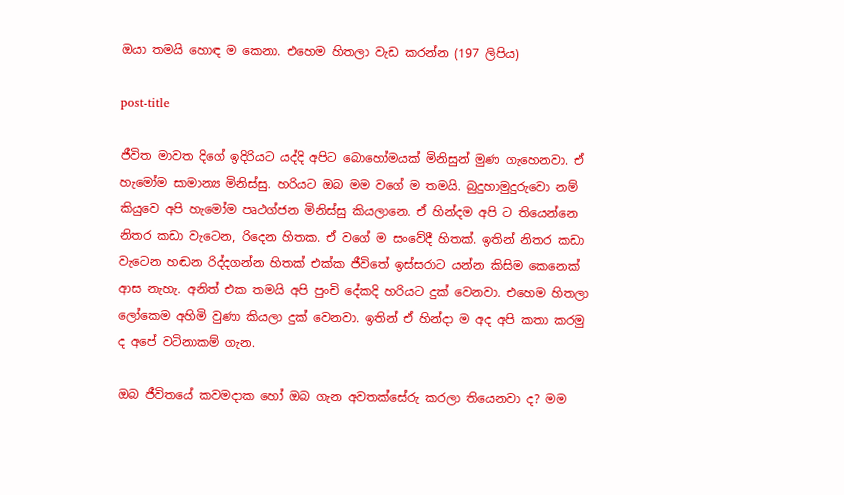ඔයා තමයි හොඳ ම කෙනා. එහෙම හිතලා වැඩ කරන්න (197 ලිපිය)

post-title

ජීවිත මාවත දිගේ ඉදිරියට යද්දි අපිට බොහෝමයක් මිනිසුන් මුණ ගැහෙනවා. ඒ හැමෝම සාමාන්‍ය මිනිස්සු. හරියට ඔබ මම වගේ ම තමයි. බුදුහාමුදුරුවො නම් කියුවෙ අපි හැමෝම පෘථග්ජන මිනිස්සු කියලානෙ. ඒ හින්දම අපි ට තියෙන්නෙ නිතර කඩා වැටෙන, රිදෙන හිතක. ඒ වගේ ම සංවේදී හිතක්. ඉතින් නිතර කඩා වැටෙන හඬන රිද්දගන්න හිතක් එක්ක ජීවිතේ ඉස්සරාට යන්න කිසිම කෙනෙක් ආස නැහැ. අනිත් එක තමයි අපි පුංචි දේකදි හරියට දුක් වෙනවා. එහෙම හිතලා ලෝකෙම අහිමි වුණා කියලා දුක් වෙනවා. ඉතින් ඒ හින්දා ම අද අපි කතා කරමු ද අපේ වටිනාකම් ගැන.

ඔබ ජීවිතයේ කවමදාක හෝ ඔබ ගැන අවතක්සේරු කරලා තියෙනවා ද? මම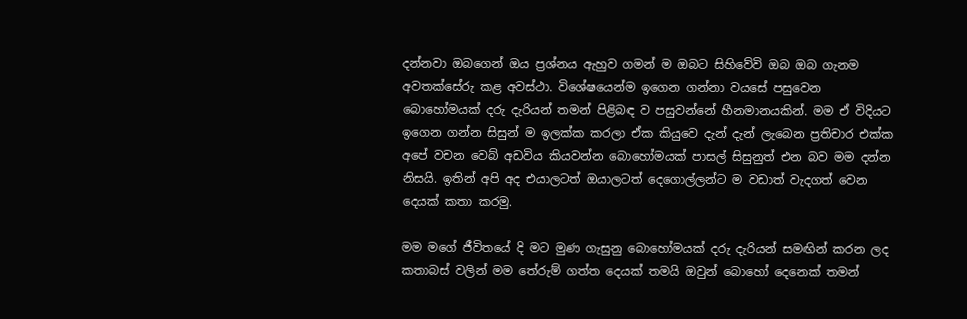දන්නවා ඔබගෙන් ඔය ප්‍රශ්නය ඇහුව ගමන් ම ඔබට සිහිවේවි ඔබ ඔබ ගැනම අවතක්සේරු කළ අවස්ථා. විශේෂයෙන්ම ඉගෙන ගන්නා වයසේ පසුවෙන බොහෝමයක් දරු දැරියන් තමන් පිළිබඳ ව පසුවන්නේ හීනමානයකින්. මම ඒ විදියට ඉගෙන ගන්න සිසුන් ම ඉලක්ක කරලා ඒක කියුවෙ දැන් දැන් ලැබෙන ප්‍රතිචාර එක්ක අපේ වචන වෙබ් අඩවිය කියවන්න බොහෝමයක් පාසල් සිසුනුත් එන බව මම දන්න නිසයි. ඉතින් අපි අද එයාලටත් ඔයාලටත් දෙගොල්ලන්ට ම වඩාත් වැදගත් වෙන දෙයක් කතා කරමු.

මම මගේ ජීවිතයේ දි මට මුණ ගැසුනු බොහෝමයක් දරු දැරියන් සමඟින් කරන ලද කතාබස් වලින් මම තේරුම් ගත්ත දෙයක් තමයි ඔවුන් බොහෝ දෙනෙක් තමන්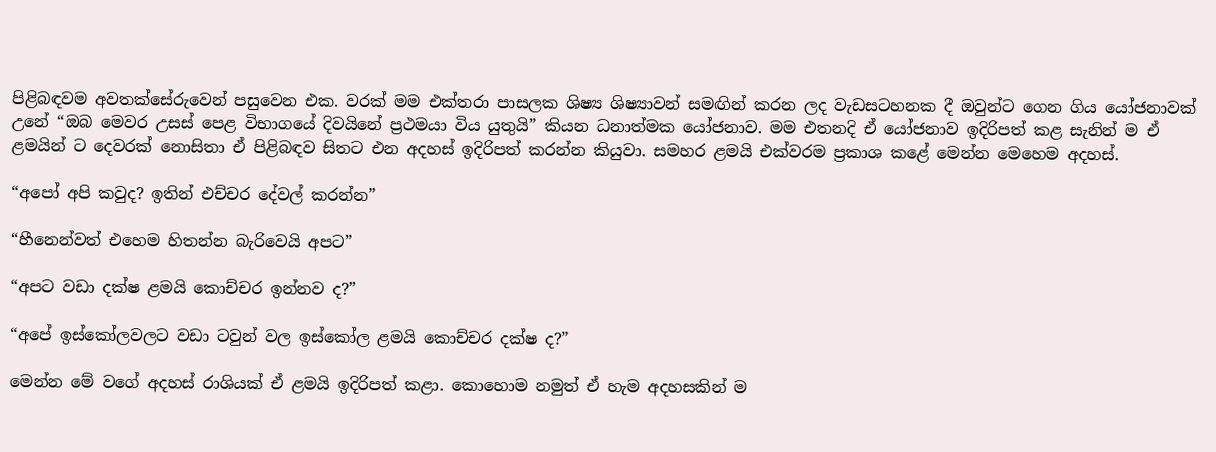පිළිබඳවම අවතක්සේරුවෙන් පසුවෙන එක. වරක් මම එක්තරා පාසලක ශිෂ්‍ය ශිෂ්‍යාවන් සමඟින් කරන ලද වැඩසටහනක දී ඔවුන්ට ගෙන ගිය යෝජනාවක් උනේ “ඔබ මෙවර උසස් පෙළ විභාගයේ දිවයිනේ ප්‍රථමයා විය යුතුයි” කියන ධනාත්මක යෝජනාව. මම එතනදි ඒ යෝජනාව ඉදිරිපත් කළ සැනින් ම ඒ ළමයින් ට දෙවරක් නොසිතා ඒ පිළිබඳව සිතට එන අදහස් ඉදිරිපත් කරන්න කියුවා. සමහර ළමයි එක්වරම ප්‍රකාශ කළේ මෙන්න මෙහෙම අදහස්.

“අපෝ අපි කවුද? ඉතින් එච්චර දේවල් කරන්න”

“හීනෙන්වත් එහෙම හිතන්න බැරිවෙයි අපට”

“අපට වඩා දක්ෂ ළමයි කොච්චර ඉන්නව ද?”

“අපේ ඉස්කෝලවලට වඩා ටවුන් වල ඉස්කෝල ළමයි කොච්චර දක්ෂ ද?”

මෙන්න මේ වගේ අදහස් රාශියක් ඒ ළමයි ඉදිරිපත් කළා. කොහොම නමුත් ඒ හැම අදහසකින් ම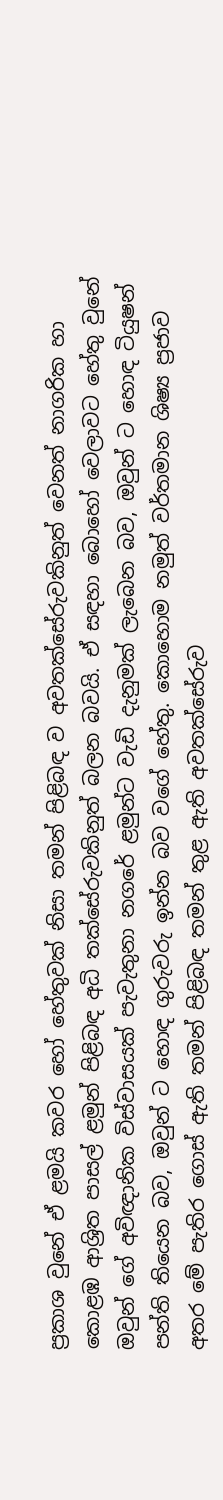ප්‍රකාශ වුනේ ඒ ළමයි කවර හෝ හේතුවක් නිසා තමන් පිළිබඳ ව අවතක්සේරුවකිනුත් වෙනත් නාගරික හා කොළඹ ආශ්‍රිත පාසල් ළමුන් පිළිබඳ අධි තක්සේරුවකිනුත් බලන බවයි. ඒ සඳහා බොහෝ වෙලාවට හේතු වුනේ ඔවුන් ගේ අවිඥානික විස්වාසයක් පැවැතුනා නගරේ ළමුන්ට වැඩි දැනුමක් ලැබෙන බව, ඔවුන් ට හොඳ ටියුෂන් පන්ති තියෙන බව, ඔවුන් ට හොඳ ගුරුවරු ඉන්න බව වගේ හේතු. කොහොම නමුත් වර්තමාන ශිෂ්‍ය ප්‍රජාව අතර මේ පැතිර ගොස් ඇති තමන් පිළිබඳ තමන් තුළ ඇති අවතක්සේරුව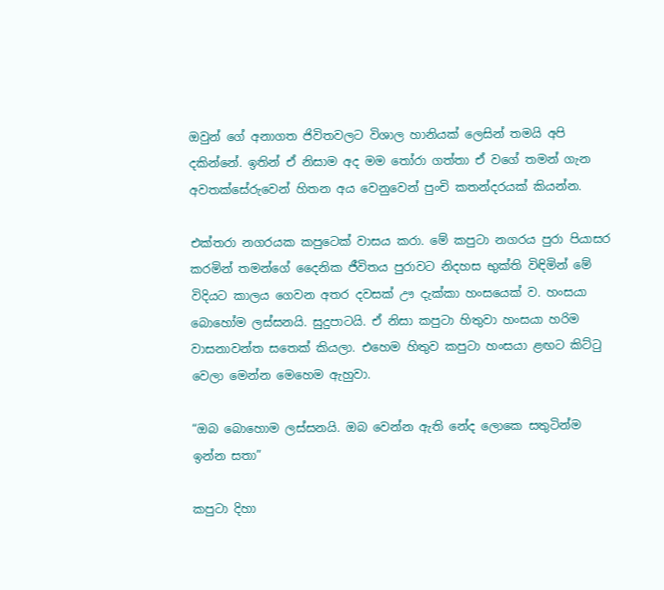ඔවුන් ගේ අනාගත ජිවිතවලට විශාල හානියක් ලෙසින් තමයි අපි දකින්නේ. ඉතින් ඒ නිසාම අද මම තෝරා ගත්තා ඒ වගේ තමන් ගැන අවතක්සේරුවෙන් හිතන අය වෙනුවෙන් පුංචි කතන්දරයක් කියන්න.

එක්තරා නගරයක කපුටෙක් වාසය කරා. මේ කපුටා නගරය පුරා පියාසර කරමින් තමන්ගේ දෛනික ජීවිතය පුරාවට නිදහස භුක්ති විඳිමින් මේ විදියට කාලය ගෙවන අතර දවසක් ඌ දැක්කා හංසයෙක් ව. හංසයා බොහෝම ලස්සනයි. සුදුපාටයි. ඒ නිසා කපුටා හිතුවා හංසයා හරිම වාසනාවන්ත සතෙක් කියලා. එහෙම හිතුව කපුටා හංසයා ළඟට කිට්ටු වෙලා මෙන්න මෙහෙම ඇහුවා.

“ඔබ බොහොම ලස්සනයි. ඔබ වෙන්න ඇති නේද ලොකෙ සතුටින්ම ඉන්න සතා”

කපුටා දිහා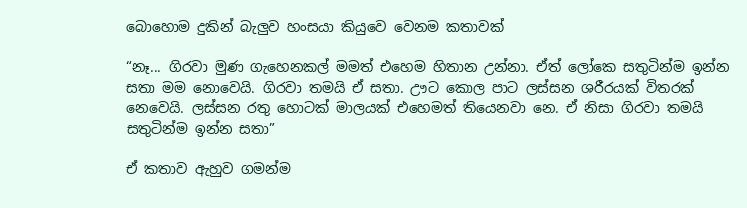බොහොම දුකින් බැලුව හංසයා කියුවෙ වෙනම කතාවක්

“නෑ... ගිරවා මුණ ගැහෙනකල් මමත් එහෙම හිතාන උන්නා. ඒත් ලෝකෙ සතුටින්ම ඉන්න සතා මම නොවෙයි. ගිරවා තමයි ඒ සතා. ඌට කොල පාට ලස්සන ශරීරයක් විතරක් නෙවෙයි. ලස්සන රතු හොටක් මාලයක් එහෙමත් තියෙනවා නෙ. ඒ නිසා ගිරවා තමයි සතුටින්ම ඉන්න සතා”

ඒ කතාව ඇහුව ගමන්ම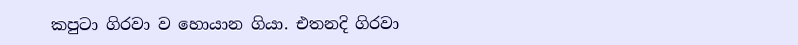කපුටා ගිරවා ව හොයාන ගියා. එතනදි ගිරවා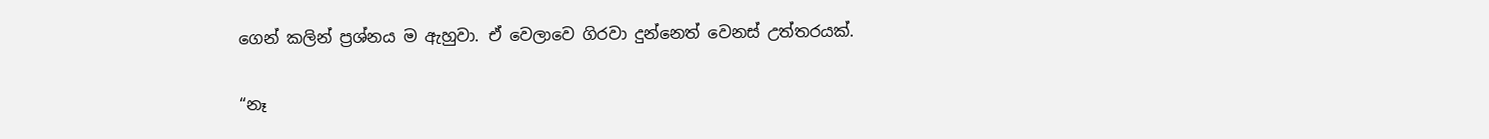ගෙන් කලින් ප්‍රශ්නය ම ඇහුවා. ඒ වෙලාවෙ ගිරවා දුන්නෙත් වෙනස් උත්තරයක්.

“නෑ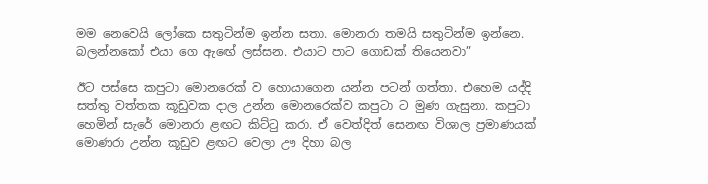මම නෙවෙයි ලෝකෙ සතුටින්ම ඉන්න සතා. මොනරා තමයි සතුටින්ම ඉන්නෙ. බලන්නකෝ එයා ගෙ ඇඟේ ලස්සන. එයාට පාට ගොඩක් තියෙනවා”

ඊට පස්සෙ කපුටා මොනරෙක් ව හොයාගෙන යන්න පටන් ගත්තා. එහෙම යද්දි සත්තු වත්තක කූඩුවක දාල උන්න මොනරෙක්ව කපුටා ට මුණ ගැසුනා. කපුටා හෙමින් සැරේ මොනරා ළඟට කිට්ටු කරා. ඒ වෙත්දිත් සෙනඟ විශාල ප්‍රමාණයක් මොණරා උන්න කූඩුව ළඟට වෙලා ඌ දිහා බල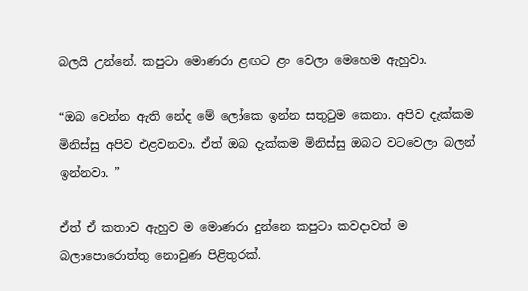බලයි උන්නේ. කපුටා මොණරා ළඟට ළං වෙලා මෙහෙම ඇහුවා.

“ඔබ වෙන්න ඇති නේද මේ ලෝකෙ ඉන්න සතුටුම කෙනා. අපිව දැක්කම මිනිස්සු අපිව එළවනවා. ඒත් ඔබ දැක්කම මිනිස්සු ඔබට වටවෙලා බලන් ඉන්නවා. ”

ඒත් ඒ කතාව ඇහුව ම මොණරා දුන්නෙ කපුටා කවදාවත් ම බලාපොරොත්තු නොවුණ පිළිතුරක්.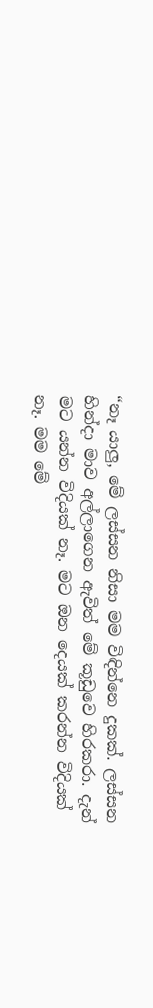“නෑ යාලු, මේ ලස්සන නිසා මම විඳින්නෙ දුකක්. ලස්සන හින්දා මාව අල්ලාගෙන ඇවිත් මේ කූඩුවෙ හිරකරා. දැන් මට යන්න විදියක් නෑ. මට ඔන දෙයක් කරන්න විදියක් නෑ. මම මේ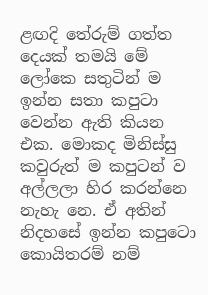ළඟදි තේරුම් ගත්ත දෙයක් තමයි මේ ලෝකෙ සතුටින් ම ඉන්න සතා කපුටා වෙන්න ඇති කියන එක. මොකද මිනිස්සු කවුරුත් ම කපුටන් ව අල්ලලා හිර කරන්නෙ නැහැ නෙ. ඒ අතින් නිදහසේ ඉන්න කපුටො කොයිතරම් නම්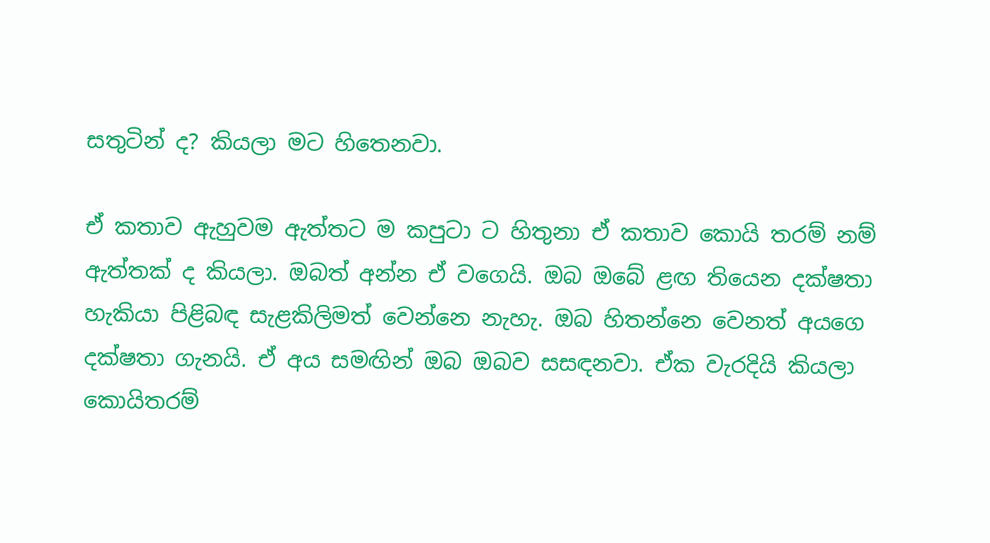සතුටින් ද? කියලා මට හිතෙනවා.

ඒ කතාව ඇහුවම ඇත්තට ම කපුටා ට හිතුනා ඒ කතාව කොයි තරම් නම් ඇත්තක් ද කියලා. ඔබත් අන්න ඒ වගෙයි. ඔබ ඔබේ ළඟ තියෙන දක්ෂතා හැකියා පිළිබඳ සැළකිලිමත් වෙන්නෙ නැහැ. ඔබ හිතන්නෙ වෙනත් අයගෙ දක්ෂතා ගැනයි. ඒ අය සමඟින් ඔබ ඔබව සසඳනවා. ඒක වැරදියි කියලා කොයිතරම්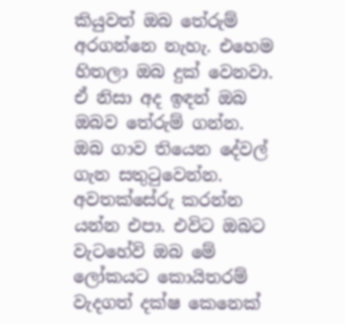කියුවත් ඔබ තේරුම් අරගන්නෙ නැහැ. එහෙම හිතලා ඔබ දුක් වෙනවා. ඒ නිසා අද ඉඳන් ඔබ ඔබව තේරුම් ගන්න. ඔබ ගාව තියෙන දේවල් ගැන සතුටුවෙන්න. අවතක්සේරු කරන්න යන්න එපා. එවිට ඔබට වැටහේවි ඔබ මේ ලෝකයට කොයිතරම් වැදගත් දක්ෂ කෙනෙක්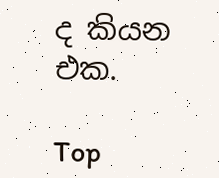ද කියන එක.

Top